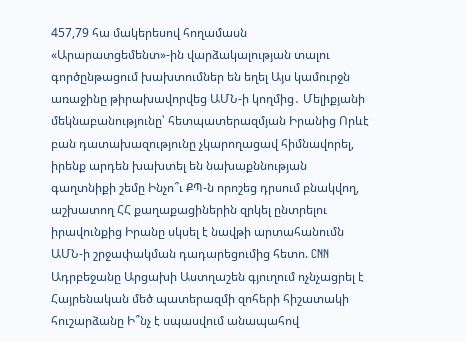457,79 հա մակերեսով հողամասն «Արարատցեմենտ»-ին վարձակալության տալու գործընթացում խախտումներ են եղել Այս կամուրջն առաջինը թիրախավորվեց ԱՄՆ-ի կողմից․ Մելիքյանի մեկնաբանությունը՝ հետպատերազմյան Իրանից Որևէ բան դատախազությունը չկարողացավ հիմնավորել, իրենք արդեն խախտել են նախաքննության գաղտնիքի շեմը Ինչո՞ւ ՔՊ-ն որոշեց դրսում բնակվող, աշխատող ՀՀ քաղաքացիներին զրկել ընտրելու իրավունքից Իրանը սկսել է նավթի արտահանումն ԱՄՆ-ի շրջափակման դադարեցումից հետո. CNN Ադրբեջանը Արցախի Աստղաշեն գյուղում ոչնչացրել է Հայրենական մեծ պատերազմի զոհերի հիշատակի հուշարձանը Ի՞նչ է սպասվում անապահով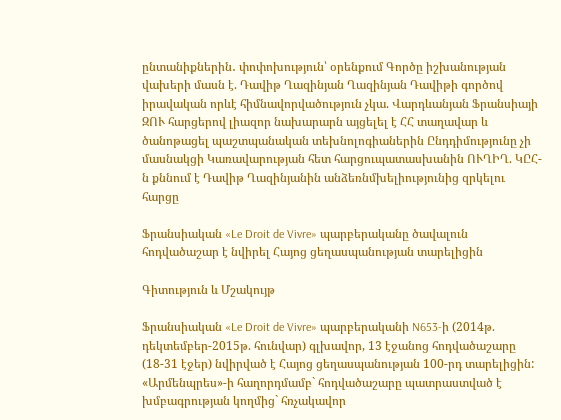ընտանիքներին․ փոփոխություն՝ օրենքում Գործը իշխանության վախերի մասն է. Դավիթ Ղազինյան Ղազինյան Դավիթի գործով իրավական որևէ հիմնավորվածություն չկա. Վարդևանյան Ֆրանսիայի ԶՈՒ հարցերով լիազոր նախարարն այցելել է ՀՀ տաղավար և ծանոթացել պաշտպանական տեխնոլոգիաներին Ընդդիմությունը չի մասնակցի Կառավարության հետ հարցուպատասխանին ՈՒՂԻՂ. ԿԸՀ-ն քննում է Դավիթ Ղազինյանին անձեռնմխելիությունից զրկելու հարցը

Ֆրանսիական «Le Droit de Vivre» պարբերականը ծավալուն հոդվածաշար է նվիրել Հայոց ցեղասպանության տարելիցին

Գիտություն և Մշակույթ

Ֆրանսիական «Le Droit de Vivre» պարբերականի N653-ի (2014թ. դեկտեմբեր-2015թ. հունվար) գլխավոր, 13 էջանոց հոդվածաշարը (18-31 էջեր) նվիրված է Հայոց ցեղասպանության 100-րդ տարելիցին: «Արմենպրես»-ի հաղորդմամբ` հոդվածաշարը պատրաստված է խմբագրության կողմից` հռչակավոր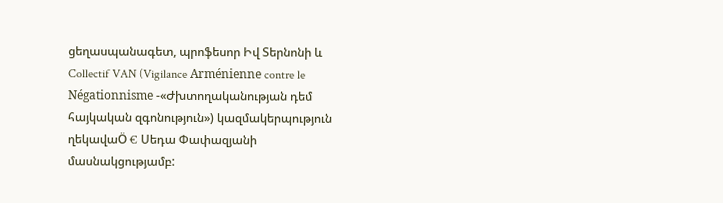ցեղասպանագետ, պրոֆեսոր Իվ Տերնոնի և Collectif VAN (Vigilance Arménienne contre le Négationnisme -«Ժխտողականության դեմ հայկական զգոնություն») կազմակերպություն ղեկավաÖ € Սեդա Փափազյանի մասնակցությամբ: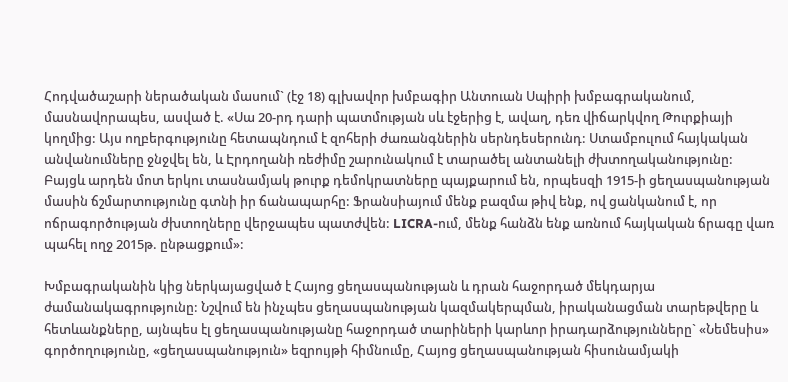Հոդվածաշարի ներածական մասում` (էջ 18) գլխավոր խմբագիր Անտուան Սպիրի խմբագրականում, մասնավորապես, ասված է. «Սա 20-րդ դարի պատմության սև էջերից է, ավաղ, դեռ վիճարկվող Թուրքիայի կողմից: Այս ողբերգությունը հետապնդում է զոհերի ժառանգներին սերնդեսերունդ: Ստամբուլում հայկական անվանումները ջնջվել են, և Էրդողանի ռեժիմը շարունակում է տարածել անտանելի ժխտողականությունը: Բայցև արդեն մոտ երկու տասնամյակ թուրք դեմոկրատները պայքարում են, որպեսզի 1915-ի ցեղասպանության մասին ճշմարտությունը գտնի իր ճանապարհը: Ֆրանսիայում մենք բազմա թիվ ենք, ով ցանկանում է, որ ոճրագործության ժխտողները վերջապես պատժվեն: LICRA-ում, մենք հանձն ենք առնում հայկական ճրագը վառ պահել ողջ 2015թ. ընթացքում»:

Խմբագրականին կից ներկայացված է Հայոց ցեղասպանության և դրան հաջորդած մեկդարյա ժամանակագրությունը: Նշվում են ինչպես ցեղասպանության կազմակերպման, իրականացման տարեթվերը և հետևանքները, այնպես էլ ցեղասպանությանը հաջորդած տարիների կարևոր իրադարձությունները` «Նեմեսիս» գործողությունը, «ցեղասպանություն» եզրույթի հիմնումը, Հայոց ցեղասպանության հիսունամյակի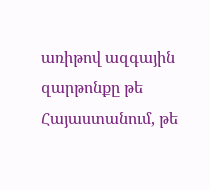առիթով ազգային զարթոնքը թե Հայաստանում, թե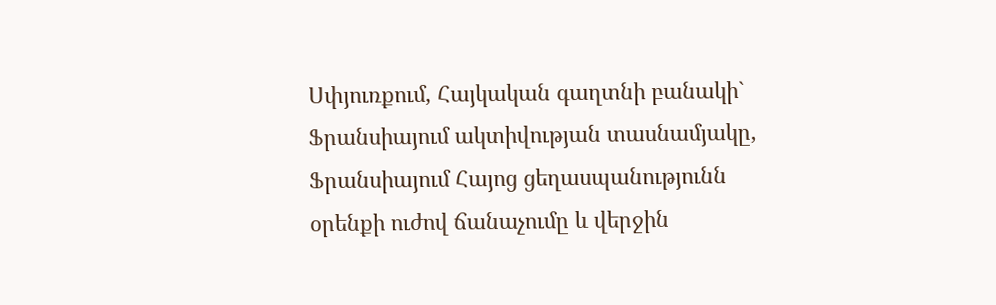Սփյուռքում, Հայկական գաղտնի բանակի` Ֆրանսիայում ակտիվության տասնամյակը, Ֆրանսիայում Հայոց ցեղասպանությունն օրենքի ուժով ճանաչումը և վերջին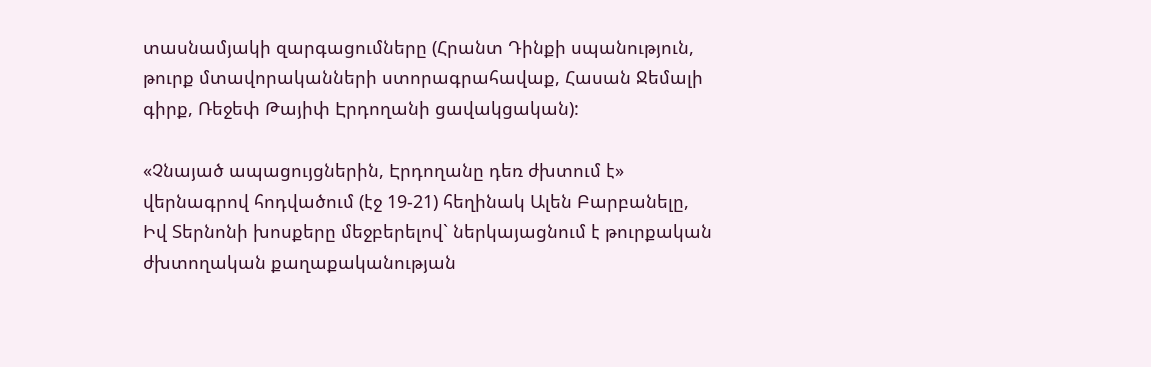տասնամյակի զարգացումները (Հրանտ Դինքի սպանություն, թուրք մտավորականների ստորագրահավաք, Հասան Ջեմալի գիրք, Ռեջեփ Թայիփ Էրդողանի ցավակցական):

«Չնայած ապացույցներին, Էրդողանը դեռ ժխտում է» վերնագրով հոդվածում (էջ 19-21) հեղինակ Ալեն Բարբանելը, Իվ Տերնոնի խոսքերը մեջբերելով` ներկայացնում է թուրքական ժխտողական քաղաքականության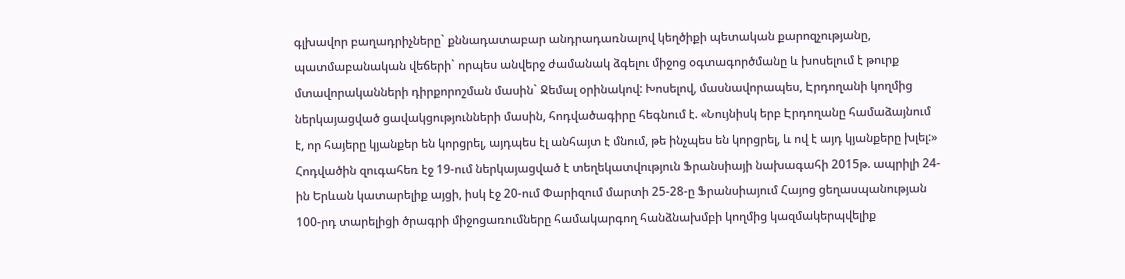գլխավոր բաղադրիչները` քննադատաբար անդրադառնալով կեղծիքի պետական քարոզչությանը, պատմաբանական վեճերի` որպես անվերջ ժամանակ ձգելու միջոց օգտագործմանը և խոսելում է թուրք մտավորականների դիրքորոշման մասին` Ջեմալ օրինակով: Խոսելով, մասնավորապես, Էրդողանի կողմից ներկայացված ցավակցությունների մասին, հոդվածագիրը հեգնում է. «Նույնիսկ երբ Էրդողանը համաձայնում է, որ հայերը կյանքեր են կորցրել, այդպես էլ անհայտ է մնում, թե ինչպես են կորցրել, և ով է այդ կյանքերը խլել:» Հոդվածին զուգահեռ էջ 19-ում ներկայացված է տեղեկատվություն Ֆրանսիայի նախագահի 2015թ. ապրիլի 24-ին Երևան կատարելիք այցի, իսկ էջ 20-ում Փարիզում մարտի 25-28-ը Ֆրանսիայում Հայոց ցեղասպանության 100-րդ տարելիցի ծրագրի միջոցառումները համակարգող հանձնախմբի կողմից կազմակերպվելիք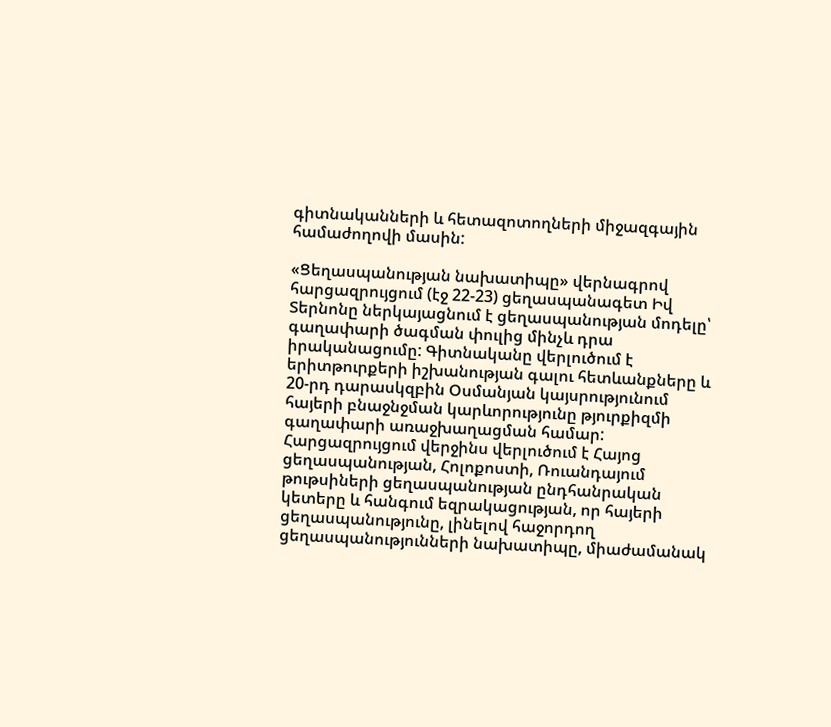գիտնականների և հետազոտողների միջազգային համաժողովի մասին:

«Ցեղասպանության նախատիպը» վերնագրով հարցազրույցում (էջ 22-23) ցեղասպանագետ Իվ Տերնոնը ներկայացնում է ցեղասպանության մոդելը՝ գաղափարի ծագման փուլից մինչև դրա իրականացումը: Գիտնականը վերլուծում է երիտթուրքերի իշխանության գալու հետևանքները և 20-րդ դարասկզբին Օսմանյան կայսրությունում հայերի բնաջնջման կարևորությունը թյուրքիզմի գաղափարի առաջխաղացման համար: Հարցազրույցում վերջինս վերլուծում է Հայոց ցեղասպանության, Հոլոքոստի, Ռուանդայում թութսիների ցեղասպանության ընդհանրական կետերը և հանգում եզրակացության, որ հայերի ցեղասպանությունը, լինելով հաջորդող ցեղասպանությունների նախատիպը, միաժամանակ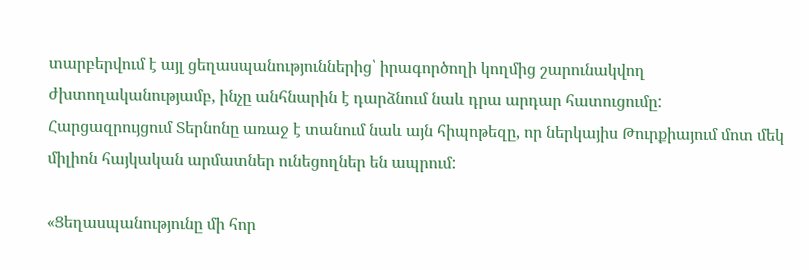տարբերվում է այլ ցեղասպանություններից՝ իրագործողի կողմից շարունակվող ժխտողականությամբ, ինչը անհնարին է դարձնում նաև դրա արդար հատուցումը: Հարցազրույցում Տերնոնը առաջ է տանում նաև այն հիպոթեզը, որ ներկայիս Թուրքիայում մոտ մեկ միլիոն հայկական արմատներ ունեցողներ են ապրում:

«Ցեղասպանությունը մի հոր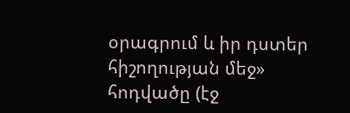օրագրում և իր դստեր հիշողության մեջ» հոդվածը (էջ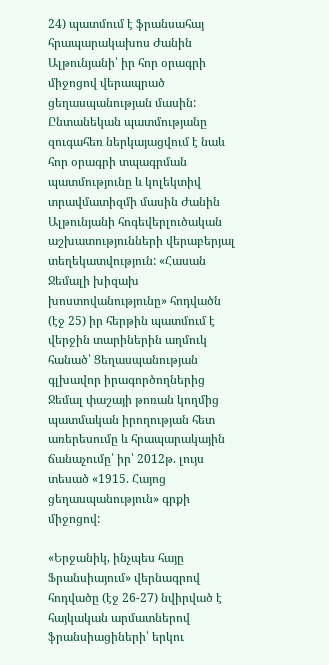24) պատմում է ֆրանսահայ հրապարակախոս Ժանին Ալթունյանի՝ իր հոր օրագրի միջոցով վերապրած ցեղասպանության մասին: Ընտանեկան պատմությանը զուգահեռ ներկայացվում է նաև հոր օրագրի տպագրման պատմությունը և կոլեկտիվ տրավմատիզմի մասին Ժանին Ալթունյանի հոգեվերլուծական աշխատությունների վերաբերյալ տեղեկատվություն: «Հասան Ջեմալի խիզախ խոստովանությունը» հոդվածն (էջ 25) իր հերթին պատմում է վերջին տարիներին աղմուկ հանած՝ Ցեղասպանության գլխավոր իրագործողներից Ջեմալ փաշայի թոռան կողմից պատմական իրողության հետ առերեսումը և հրապարակային ճանաչումը՝ իր՝ 2012թ. լույս տեսած «1915. Հայոց ցեղասպանություն» գրքի միջոցով:

«Երջանիկ, ինչպես հայը Ֆրանսիայում» վերնագրով հոդվածը (էջ 26-27) նվիրված է հայկական արմատներով ֆրանսիացիների՝ երկու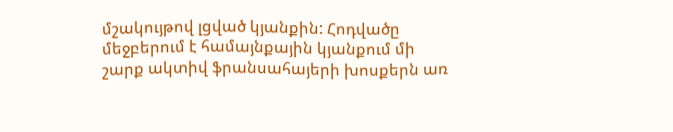մշակույթով լցված կյանքին: Հոդվածը մեջբերում է համայնքային կյանքում մի շարք ակտիվ ֆրանսահայերի խոսքերն առ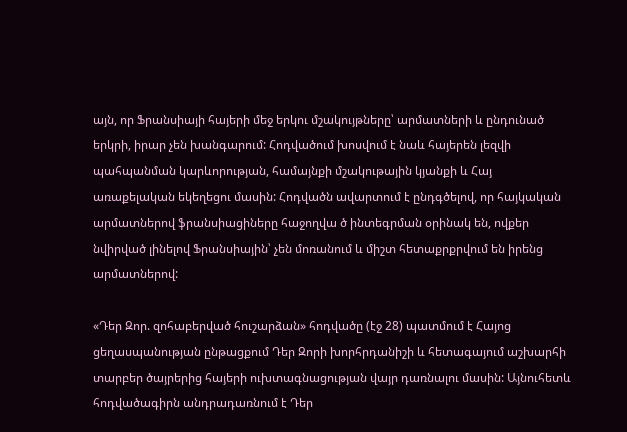այն, որ Ֆրանսիայի հայերի մեջ երկու մշակույթները՝ արմատների և ընդունած երկրի, իրար չեն խանգարում: Հոդվածում խոսվում է նաև հայերեն լեզվի պահպանման կարևորության, համայնքի մշակութային կյանքի և Հայ առաքելական եկեղեցու մասին: Հոդվածն ավարտում է ընդգծելով, որ հայկական արմատներով ֆրանսիացիները հաջողվա ծ ինտեգրման օրինակ են, ովքեր նվիրված լինելով Ֆրանսիային՝ չեն մոռանում և միշտ հետաքրքրվում են իրենց արմատներով:

«Դեր Զոր. զոհաբերված հուշարձան» հոդվածը (էջ 28) պատմում է Հայոց ցեղասպանության ընթացքում Դեր Զորի խորհրդանիշի և հետագայում աշխարհի տարբեր ծայրերից հայերի ուխտագնացության վայր դառնալու մասին: Այնուհետև հոդվածագիրն անդրադառնում է Դեր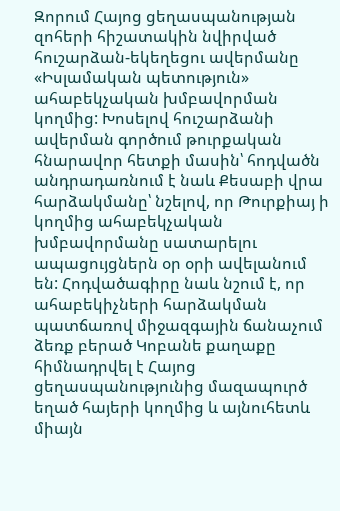Զորում Հայոց ցեղասպանության զոհերի հիշատակին նվիրված հուշարձան-եկեղեցու ավերմանը «Իսլամական պետություն» ահաբեկչական խմբավորման կողմից: Խոսելով հուշարձանի ավերման գործում թուրքական հնարավոր հետքի մասին՝ հոդվածն անդրադառնում է նաև Քեսաբի վրա հարձակմանը՝ նշելով, որ Թուրքիայ ի կողմից ահաբեկչական խմբավորմանը սատարելու ապացույցներն օր օրի ավելանում են: Հոդվածագիրը նաև նշում է, որ ահաբեկիչների հարձակման պատճառով միջազգային ճանաչում ձեռք բերած Կոբանե քաղաքը հիմնադրվել է Հայոց ցեղասպանությունից մազապուրծ եղած հայերի կողմից և այնուհետև միայն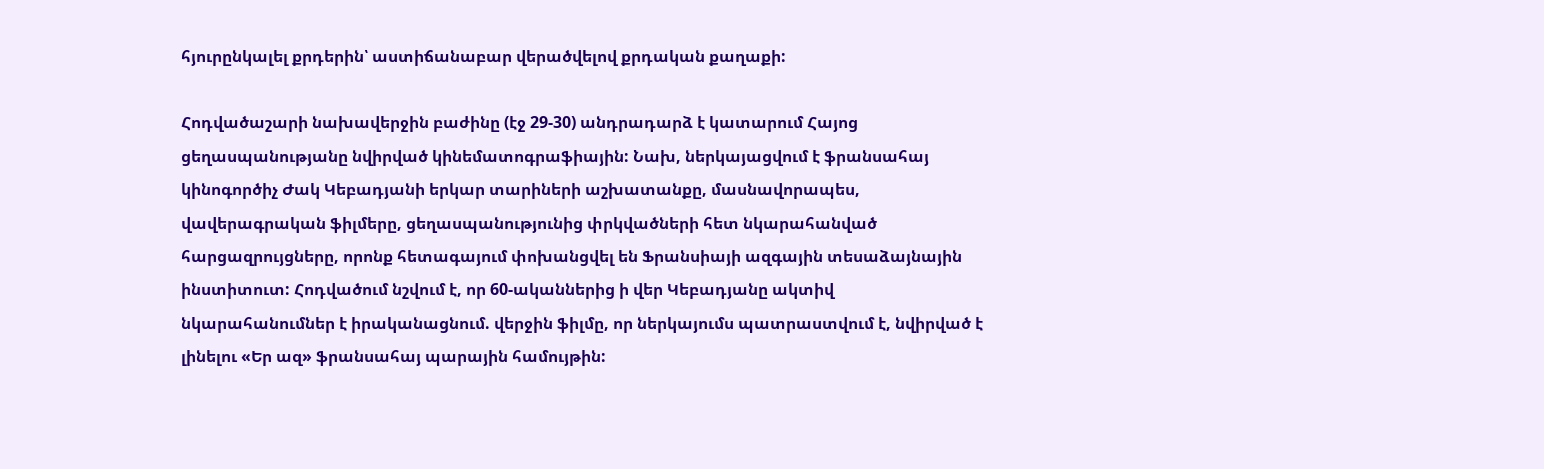հյուրընկալել քրդերին՝ աստիճանաբար վերածվելով քրդական քաղաքի:

Հոդվածաշարի նախավերջին բաժինը (էջ 29-30) անդրադարձ է կատարում Հայոց ցեղասպանությանը նվիրված կինեմատոգրաֆիային: Նախ, ներկայացվում է ֆրանսահայ կինոգործիչ Ժակ Կեբադյանի երկար տարիների աշխատանքը, մասնավորապես, վավերագրական ֆիլմերը, ցեղասպանությունից փրկվածների հետ նկարահանված հարցազրույցները, որոնք հետագայում փոխանցվել են Ֆրանսիայի ազգային տեսաձայնային ինստիտուտ: Հոդվածում նշվում է, որ 60-ականներից ի վեր Կեբադյանը ակտիվ նկարահանումներ է իրականացնում. վերջին ֆիլմը, որ ներկայումս պատրաստվում է, նվիրված է լինելու «Եր ազ» ֆրանսահայ պարային համույթին: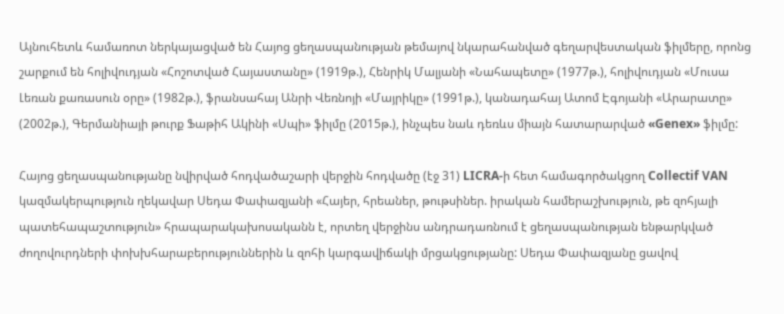Այնուհետև համառոտ ներկայացված են Հայոց ցեղասպանության թեմայով նկարահանված գեղարվեստական ֆիլմերը, որոնց շարքում են հոլիվուդյան «Հոշոտված Հայաստանը» (1919թ.), Հենրիկ Մալյանի «Նահապետը» (1977թ.), հոլիվուդյան «Մուսա Լեռան քառասուն օրը» (1982թ.), ֆրանսահայ Անրի Վեռնոյի «Մայրիկը» (1991թ.), կանադահայ Ատոմ Էգոյանի «Արարատը» (2002թ.), Գերմանիայի թուրք Ֆաթիհ Ակինի «Սպի» ֆիլմը (2015թ.), ինչպես նաև դեռևս միայն հատարարված «Genex» ֆիլմը:

Հայոց ցեղասպանությանը նվիրված հոդվածաշարի վերջին հոդվածը (էջ 31) LICRA-ի հետ համագործակցող Collectif VAN կազմակերպություն ղեկավար Սեդա Փափազյանի «Հայեր, հրեաներ, թութսիներ. իրական համերաշխություն, թե զոհյալի պատեհապաշտություն» հրապարակախոսականն է, որտեղ վերջինս անդրադառնում է ցեղասպանության ենթարկված ժողովուրդների փոխխհարաբերություններին և զոհի կարգավիճակի մրցակցությանը: Սեդա Փափազյանը ցավով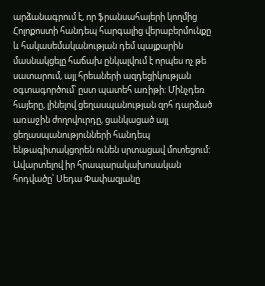արձանագրում է, որ ֆրանսահայերի կողմից Հոլոքոստի հանդեպ հարգալից վերաբերմունքը և հակասեմականության դեմ պայքարին մասնակցելը հաճախ ընկալվում է որպես ոչ թե սատարում, այլ հրեաների ազդեցիկության օգտագործում՝ ըստ պատեհ առիթի: Մինչդեռ հայերը, լինելով ցեղասպանության զոհ դարձած առաջին ժողովուրդը, ցանկացած այլ ցեղասպանությունների հանդեպ ենթագիտակցորեն ունեն սրտացավ մոտեցում: Ավարտելով իր հրապարակախոսական հոդվածը՝ Սեդա Փափազյանը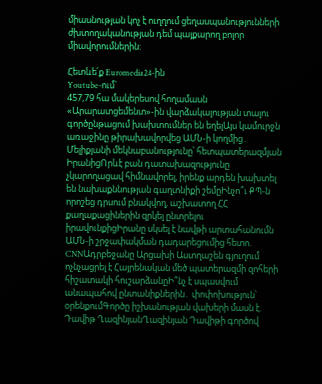միասնության կոչ է ուղղում ցեղասպանությունների ժխտողականության դեմ պայքարող բոլոր միավորումներին:

Հետևե՛ք Euromedia24-ին
Youtube-ում`
457,79 հա մակերեսով հողամասն «Արարատցեմենտ»-ին վարձակալության տալու գործընթացում խախտումներ են եղելԱյս կամուրջն առաջինը թիրախավորվեց ԱՄՆ-ի կողմից․ Մելիքյանի մեկնաբանությունը՝ հետպատերազմյան ԻրանիցՈրևէ բան դատախազությունը չկարողացավ հիմնավորել, իրենք արդեն խախտել են նախաքննության գաղտնիքի շեմըԻնչո՞ւ ՔՊ-ն որոշեց դրսում բնակվող, աշխատող ՀՀ քաղաքացիներին զրկել ընտրելու իրավունքիցԻրանը սկսել է նավթի արտահանումն ԱՄՆ-ի շրջափակման դադարեցումից հետո. CNNԱդրբեջանը Արցախի Աստղաշեն գյուղում ոչնչացրել է Հայրենական մեծ պատերազմի զոհերի հիշատակի հուշարձանըԻ՞նչ է սպասվում անապահով ընտանիքներին․ փոփոխություն՝ օրենքումԳործը իշխանության վախերի մասն է. Դավիթ ՂազինյանՂազինյան Դավիթի գործով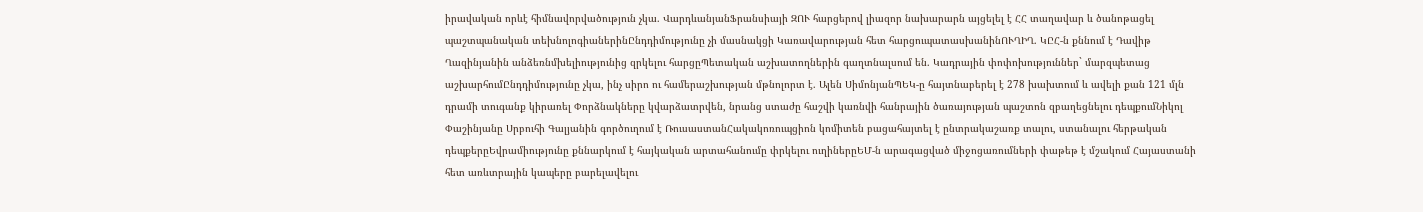իրավական որևէ հիմնավորվածություն չկա. ՎարդևանյանՖրանսիայի ԶՈՒ հարցերով լիազոր նախարարն այցելել է ՀՀ տաղավար և ծանոթացել պաշտպանական տեխնոլոգիաներինԸնդդիմությունը չի մասնակցի Կառավարության հետ հարցուպատասխանինՈՒՂԻՂ. ԿԸՀ-ն քննում է Դավիթ Ղազինյանին անձեռնմխելիությունից զրկելու հարցըՊետական աշխատողներին գաղտնալսում են. Կադրային փոփոխություններ` մարզպետաց աշխարհումԸնդդիմությունը չկա, ինչ սիրո ու համերաշխության մթնոլորտ է. Ալեն ՍիմոնյանՊԵԿ-ը հայտնաբերել է 278 խախտում և ավելի քան 121 մլն դրամի տուգանք կիրառել Փորձնակները կվարձատրվեն, նրանց ստաժը հաշվի կառնվի հանրային ծառայության պաշտոն զբաղեցնելու դեպքումՆիկոլ Փաշինյանը Սրբուհի Գալյանին գործուղում է ՌուսաստանՀակակոռուպցիոն կոմիտեն բացահայտել է ընտրակաշառք տալու, ստանալու հերթական դեպքերըԵվրամիությունը քննարկում է հայկական արտահանումը փրկելու ուղիներըԵՄ-ն արագացված միջոցառումների փաթեթ է մշակում Հայաստանի հետ առևտրային կապերը բարելավելու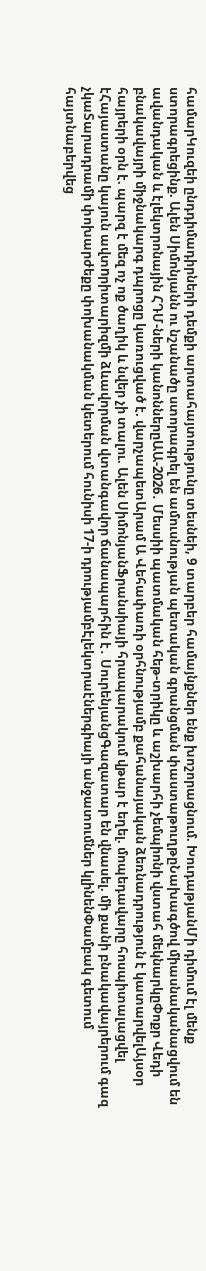համարԿուզեի ընդդիմադիրների դեմքի արտահայտությունը տեսնեի, 9 տարբեր համայնքներ ենք խոշորացնում. ԽուդաթյանՄի դիմում էլ մենք ստորագրեցինք. Ալեն Սիմոնյանն ու նշանածը ստորագրել են ամուսնության պետական գրանցման փաստաթուղթըՆախագծով միասնականացվում են ավանդական և էլեկտրոնային ՀԴՄ-ների կանոններըԱԱ-2026․ Մեսսիի պատմական հեթ-տրիկը և աշխարհի չեմպիոնի վստահ մեկնարկըՓոքր Վեդի բնակավայրի միջնակարգ դպրոցը կառուցված է. վարչապետԱրամ Ա Վեհափառի օրհնությամբ քահանայական ձեռնադրություն է կատարվելԱյսօր հայրերի օրն է. պարզ է մեզ ոչ ոք ծաղիկ և նվեր չի տալու. Ալեն ՍիմոնյանՖրանսիայի հրապարակում վթար է եղել. մոպեդավարը հոսպիտալացվել էՀայաստանը կայուն ավտnրիտարիզմի ձևավորման վտանգավոր ճանապարհին է․ ՍուրենյանցԳազատար են վնասել. մի քանի բնակավայրերում գազ չկաՏարադրամի փոխարժեքը փոխանակման կետերում հունիսի 17-ի դրությամբԷլեկտրաէներգիայի անջատումներ կլինենՓամբակ գետում հայտնաբերվեց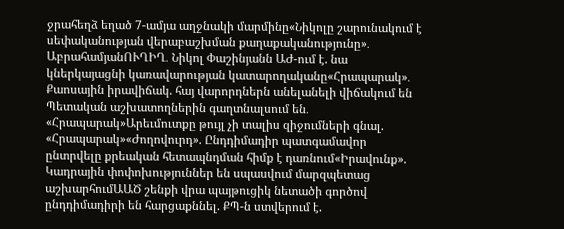ջրահեղձ եղած 7-ամյա աղջնակի մարմինը«Նիկոլը շարունակում է սեփականության վերաբաշխման քաղաքականությունը»․ ԱբրահամյանՈՒՂԻՂ․ Նիկոլ Փաշինյանն ԱԺ-ում է. նա կներկայացնի կառավարության կատարողականը«Հրապարակ»․ Քաոսային իրավիճակ. հայ վարորդներն անելանելի վիճակում են Պետական աշխատողներին գաղտնալսում են․ «Հրապարակ»Արեւմուտքը թույլ չի տալիս զիջումների գնալ. «Հրապարակ»«Ժողովուրդ». Ընդդիմադիր պատգամավոր ընտրվելը քրեական հետապնդման հիմք է դառնում«Իրավունք». Կադրային փոփոխություններ են սպասվում մարզպետաց աշխարհումԱԱԾ շենքի վրա պայթուցիկ նետածի գործով ընդդիմադիրի են հարցաքննել. ՔՊ-ն ստվերում է.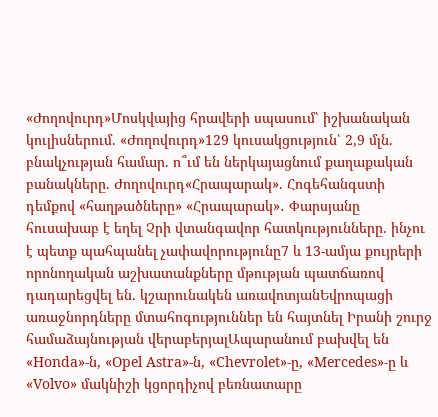«Ժողովուրդ»Մոսկվայից հրավերի սպասում՝ իշխանական կուլիսներում. «Ժողովուրդ»129 կուսակցություն՝ 2,9 մլն. բնակչության համար. ո՞ւմ են ներկայացնում քաղաքական բանակները. Ժողովուրդ«Հրապարակ». Հոգեհանգստի դեմքով «հաղթածները» «Հրապարակ»․ Փարսյանը հուսախաբ է եղել Չրի վտանգավոր հատկությունները. ինչու է պետք պահպանել չափավորությունը7 և 13-ամյա քույրերի որոնողական աշխատանքները մթության պատճառով դադարեցվել են. կշարունակեն առավոտյանԵվրոպացի առաջնորդները մտահոգություններ են հայտնել Իրանի շուրջ համաձայնության վերաբերյալԱպարանում բախվել են «Honda»-ն, «Opel Astra»-ն, «Chevrolet»-ը, «Mercedes»-ը և «Volvo» մակնիշի կցորդիչով բեռնատարը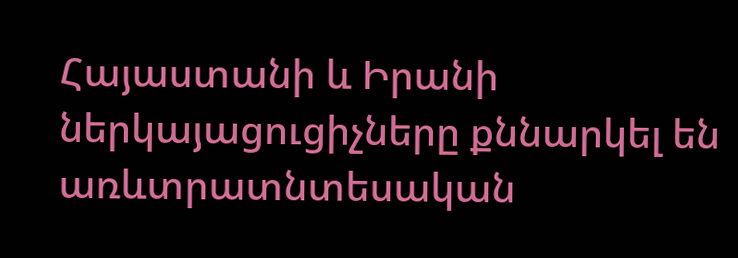Հայաստանի և Իրանի ներկայացուցիչները քննարկել են առևտրատնտեսական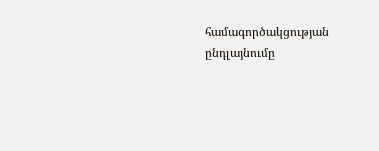համագործակցության ընդլայնումը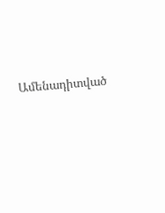Ամենադիտված